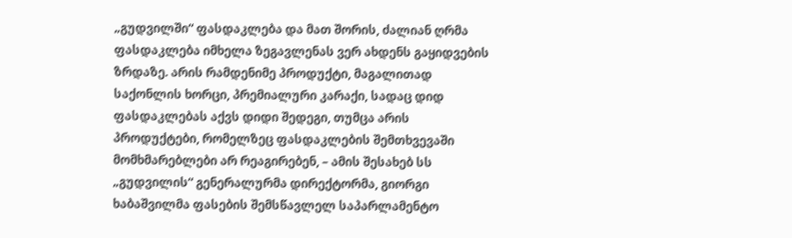„გუდვილში“ ფასდაკლება და მათ შორის, ძალიან ღრმა ფასდაკლება იმხელა ზეგავლენას ვერ ახდენს გაყიდვების ზრდაზე. არის რამდენიმე პროდუქტი, მაგალითად საქონლის ხორცი, პრემიალური კარაქი, სადაც დიდ ფასდაკლებას აქვს დიდი შედეგი, თუმცა არის პროდუქტები, რომელზეც ფასდაკლების შემთხვევაში მომხმარებლები არ რეაგირებენ, – ამის შესახებ სს „გუდვილის“ გენერალურმა დირექტორმა, გიორგი ხაბაშვილმა ფასების შემსწავლელ საპარლამენტო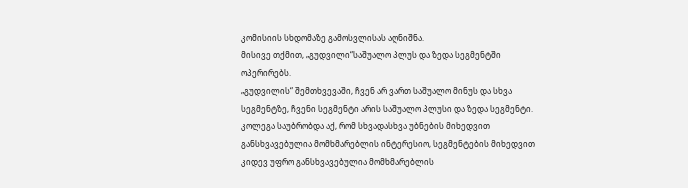კომისიის სხდომაზე გამოსვლისას აღნიშნა.
მისივე თქმით, „გუდვილი“საშუალო პლუს და ზედა სეგმენტში ოპერირებს.
„გუდვილის“ შემთხვევაში, ჩვენ არ ვართ საშუალო მინუს და სხვა სეგმენტზე, ჩვენი სეგმენტი არის საშუალო პლუსი და ზედა სეგმენტი. კოლეგა საუბრობდა აქ, რომ სხვადასხვა უბნების მიხედვით განსხვავებულია მომხმარებლის ინტერესიო, სეგმენტების მიხედვით კიდევ უფრო განსხვავებულია მომხმარებლის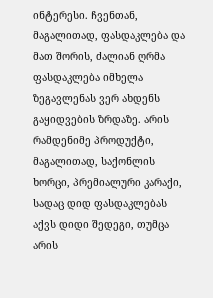ინტერესი. ჩვენთან, მაგალითად, ფასდაკლება და მათ შორის, ძალიან ღრმა ფასდაკლება იმხელა ზეგავლენას ვერ ახდენს გაყიდვების ზრდაზე. არის რამდენიმე პროდუქტი, მაგალითად, საქონლის ხორცი, პრემიალური კარაქი, სადაც დიდ ფასდაკლებას აქვს დიდი შედეგი, თუმცა არის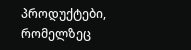პროდუქტები, რომელზეც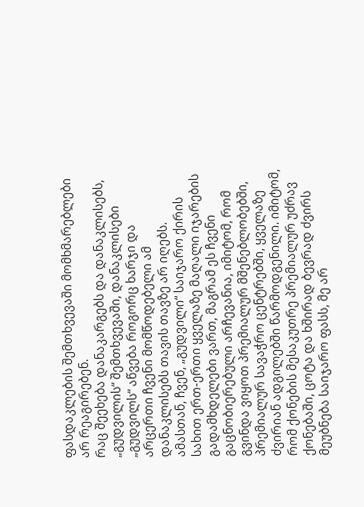ფასდაკლების შემთხვევაში მომხმარებლები არ რეაგირებენ.
რაც შეეხება დანაკარგებს და დანაკლისებს, „გუდვილის“ შემთხვევაში, დანაკლისები „გუდვილს“ აწვება როგორც ხარჯი და არცერთი ჩვენი მომწოდებელი ამ დანაკლისებს თავის თავზე არ იღებს.
ამასთან, ჩვენ, „გუდვილი“ საიჯარო ქირის სახით ერთ-ერთი ყველაზე მაღალი იჯარების გადამხდელები ვართ, მაგრამ ეს ჩვენი გაცნობიერებული არჩევანია, იმიტომ, რომ გვინდა ვიყოთ პრემიალურ მშენებლობებში, პრემიალურ სავაჭრო ცენტრებში, ყველაზე ძვირიან ადგილებში წარმოდგენილი. იმიტომ, რომ ქონების მესაკუთრე პრემიალურ უძრავ ქონებაში, ცოტა და ხშირად ბევრად ძვირს მეუბნება საიჯარო ფასს, მე არ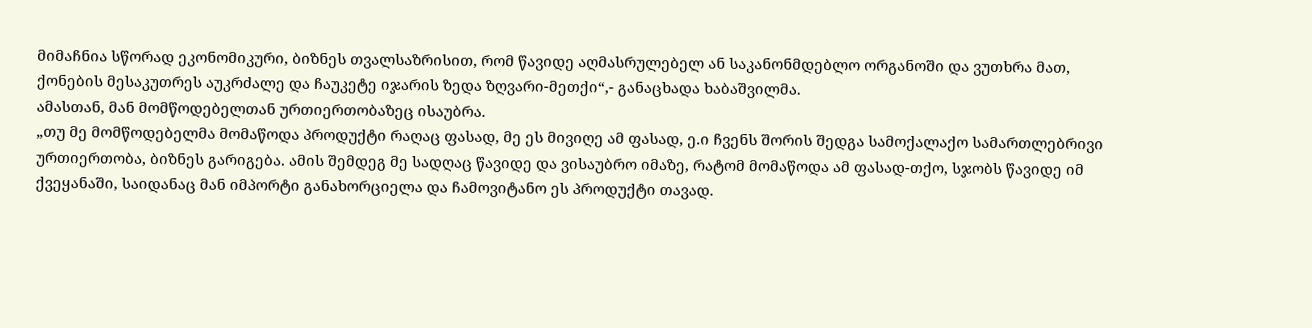მიმაჩნია სწორად ეკონომიკური, ბიზნეს თვალსაზრისით, რომ წავიდე აღმასრულებელ ან საკანონმდებლო ორგანოში და ვუთხრა მათ, ქონების მესაკუთრეს აუკრძალე და ჩაუკეტე იჯარის ზედა ზღვარი-მეთქი“,- განაცხადა ხაბაშვილმა.
ამასთან, მან მომწოდებელთან ურთიერთობაზეც ისაუბრა.
„თუ მე მომწოდებელმა მომაწოდა პროდუქტი რაღაც ფასად, მე ეს მივიღე ამ ფასად, ე.ი ჩვენს შორის შედგა სამოქალაქო სამართლებრივი ურთიერთობა, ბიზნეს გარიგება. ამის შემდეგ მე სადღაც წავიდე და ვისაუბრო იმაზე, რატომ მომაწოდა ამ ფასად-თქო, სჯობს წავიდე იმ ქვეყანაში, საიდანაც მან იმპორტი განახორციელა და ჩამოვიტანო ეს პროდუქტი თავად.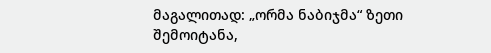მაგალითად: „ორმა ნაბიჯმა“ ზეთი შემოიტანა,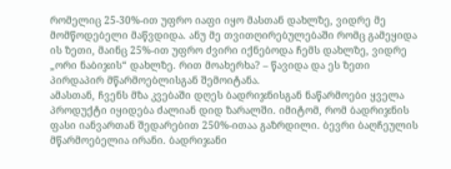რომელიც 25-30%-ით უფრო იაფი იყო მასთან დახლზე, ვიდრე მე მომწოდებელი მაწვდიდა. ანუ მე თვითღირებულებაში რომც გამეყიდა ის ზეთი, მაინც 25%-ით უფრო ძვირი იქნებოდა ჩემს დახლზე, ვიდრე „ორი ნაბიჯის“ დახლზე. რით მოახერხა? – წავიდა და ეს ზეთი პირდაპირ მწარმოებლისგან შემოიტანა.
ამასთან, ჩვენს მზა კვებაში დღეს ბადრიჯნისგან ნაწარმოები ყველა პროდუქტი იყიდება ძალიან დიდ ზარალში. იმიტომ, რომ ბადრიჯნის ფასი იანვართან შედარებით 250%-ითაა გაზრდილი. ბევრი ბაღჩეულის მწარმოებელია ირანი. ბადრიჯანი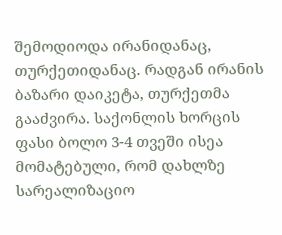შემოდიოდა ირანიდანაც, თურქეთიდანაც. რადგან ირანის ბაზარი დაიკეტა, თურქეთმა გააძვირა. საქონლის ხორცის ფასი ბოლო 3-4 თვეში ისეა მომატებული, რომ დახლზე სარეალიზაციო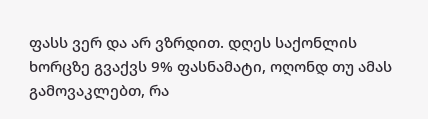ფასს ვერ და არ ვზრდით. დღეს საქონლის ხორცზე გვაქვს 9% ფასნამატი, ოღონდ თუ ამას გამოვაკლებთ, რა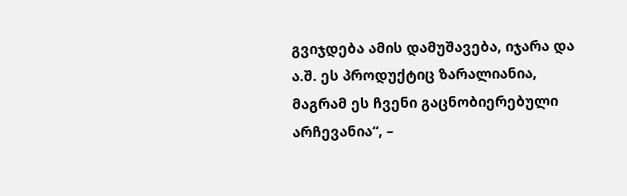გვიჯდება ამის დამუშავება, იჯარა და ა.შ. ეს პროდუქტიც ზარალიანია, მაგრამ ეს ჩვენი გაცნობიერებული არჩევანია“, –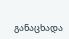განაცხადა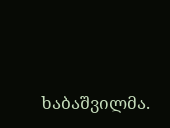ხაბაშვილმა.